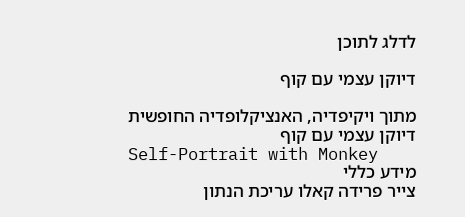לדלג לתוכן

דיוקן עצמי עם קוף

מתוך ויקיפדיה, האנציקלופדיה החופשית
דיוקן עצמי עם קוף
Self-Portrait with Monkey
מידע כללי
צייר פרידה קאלו עריכת הנתון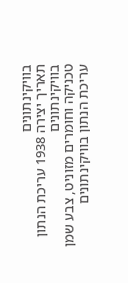בוויקינתונים
תאריך יצירה 1938 עריכת הנתון בוויקינתונים
טכניקה וחומרים מזוניט, צבע שמן עריכת הנתון בוויקינתונים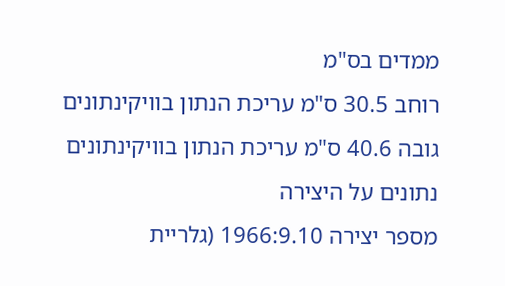ממדים בס"מ
רוחב 30.5 ס"מ עריכת הנתון בוויקינתונים
גובה 40.6 ס"מ עריכת הנתון בוויקינתונים
נתונים על היצירה
מספר יצירה 1966:9.10 (גלריית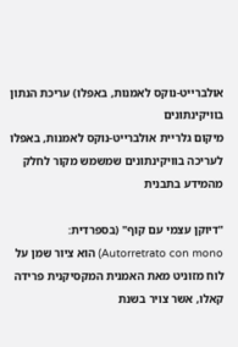אולברייט-נוקס לאמנות, באפלו) עריכת הנתון בוויקינתונים
מיקום גלריית אולברייט-נוקס לאמנות, באפלו
לעריכה בוויקינתונים שמשמש מקור לחלק מהמידע בתבנית

"דיוקן עצמי עם קוף" (בספרדית: Autorretrato con mono) הוא ציור שמן על לוח מזוניט מאת האמנית המקסיקנית פרידה קאלו, אשר צויר בשנת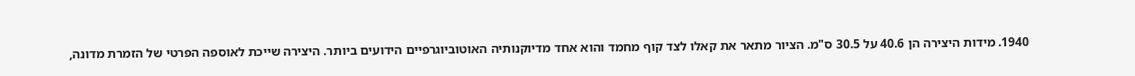1940. מידות היצירה הן 40.6 על 30.5 ס"מ. הציור מתאר את קאלו לצד קוף מחמד והוא אחד מדיוקנותיה האוטוביוגרפיים הידועים ביותר. היצירה שייכת לאוספה הפרטי של הזמרת מדונה,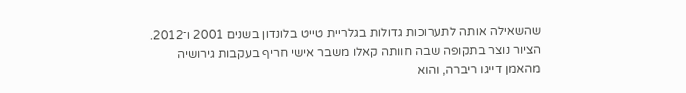שהשאילה אותה לתערוכות גדולות בגלריית טייט בלונדון בשנים 2001 ו־2012. הציור נוצר בתקופה שבה חוותה קאלו משבר אישי חריף בעקבות גירושיה מהאמן דייגו ריברה, והוא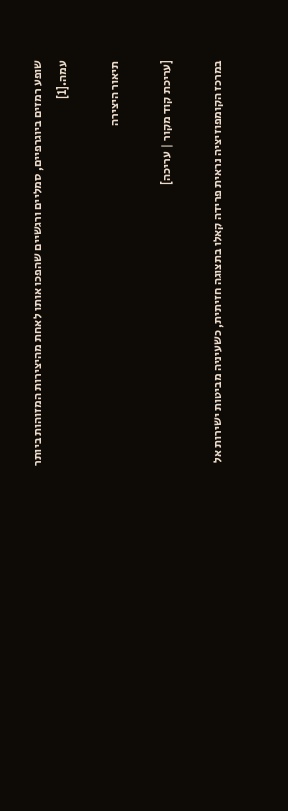שופע רמזים ביוגרפיים, סמליים ורגשיים שהפכו אותו לאחת מהיצירות המזוהות ביותר עמה.[1]

תיאור היצירה

[עריכת קוד מקור | עריכה]

במרכז הקומפוזיציה נראית פרידה קאלו בתצוגה חזיתית, כשעיניה מביטות ישירות אל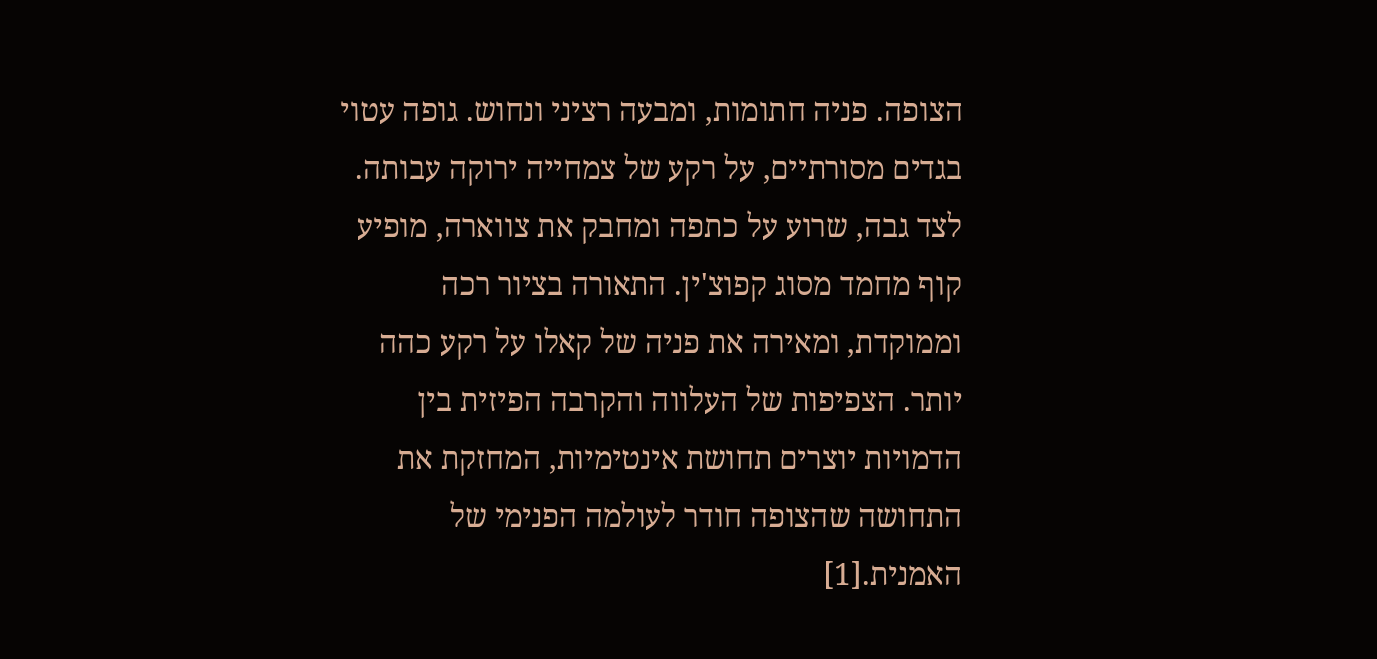הצופה. פניה חתומות, ומבעה רציני ונחוש. גופה עטוי בגדים מסורתיים, על רקע של צמחייה ירוקה עבותה. לצד גבה, שרוע על כתפה ומחבק את צווארה, מופיע קוף מחמד מסוג קפוצ'ין. התאורה בציור רכה וממוקדת, ומאירה את פניה של קאלו על רקע כהה יותר. הצפיפות של העלווה והקרבה הפיזית בין הדמויות יוצרים תחושת אינטימיות, המחזקת את התחושה שהצופה חודר לעולמה הפנימי של האמנית.[1]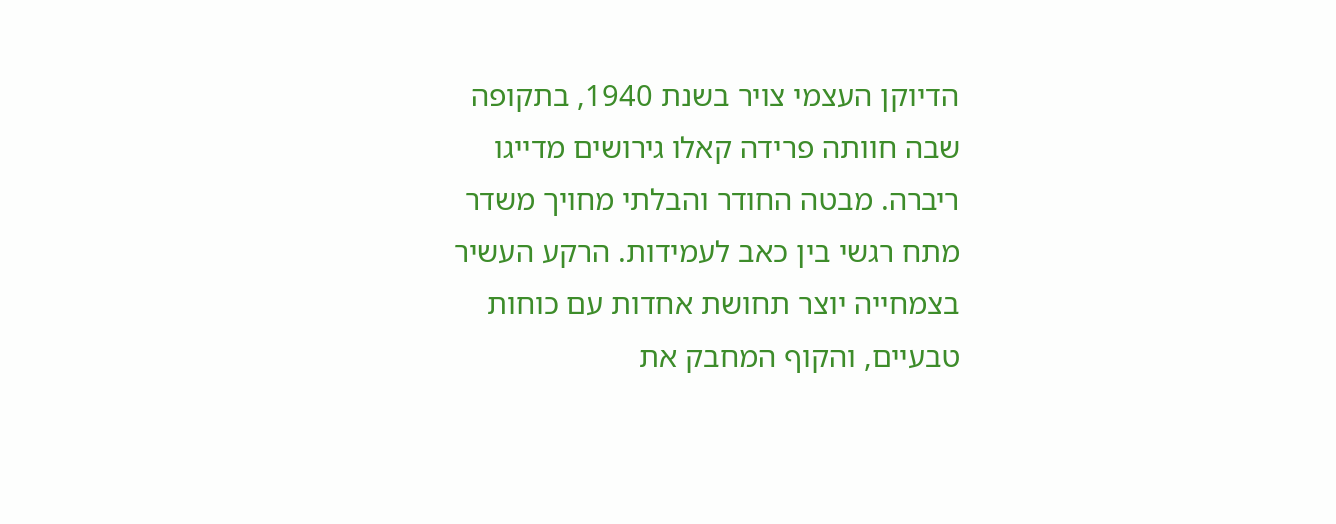הדיוקן העצמי צויר בשנת 1940, בתקופה שבה חוותה פרידה קאלו גירושים מדייגו ריברה. מבטה החודר והבלתי מחויך משדר מתח רגשי בין כאב לעמידות. הרקע העשיר בצמחייה יוצר תחושת אחדות עם כוחות טבעיים, והקוף המחבק את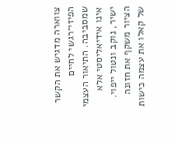צווארה מדגיש את הקשר הפיזי־רגשי לחיים שמסביבה. התיאור העצמי אינו אידיאליסטי אלא ישיר, נוקב ונטול ייפוי. הציור משקף את חזונה של קאלו את עצמה כישות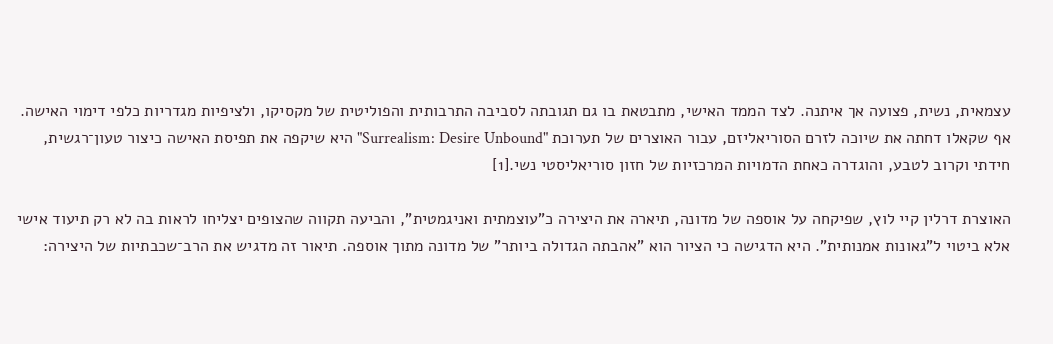עצמאית, נשית, פצועה אך איתנה. לצד הממד האישי, מתבטאת בו גם תגובתה לסביבה התרבותית והפוליטית של מקסיקו, ולציפיות מגדריות כלפי דימוי האישה. אף שקאלו דחתה את שיוכה לזרם הסוריאליזם, עבור האוצרים של תערוכת "Surrealism: Desire Unbound" היא שיקפה את תפיסת האישה כיצור טעון־רגשית, חידתי וקרוב לטבע, והוגדרה כאחת הדמויות המרכזיות של חזון סוריאליסטי נשי.[1]

האוצרת דרלין קיי לוץ, שפיקחה על אוספה של מדונה, תיארה את היצירה כ"עוצמתית ואניגמטית", והביעה תקווה שהצופים יצליחו לראות בה לא רק תיעוד אישי אלא ביטוי ל"גאונות אמנותית". היא הדגישה כי הציור הוא "אהבתה הגדולה ביותר" של מדונה מתוך אוספה. תיאור זה מדגיש את הרב־שכבתיות של היצירה: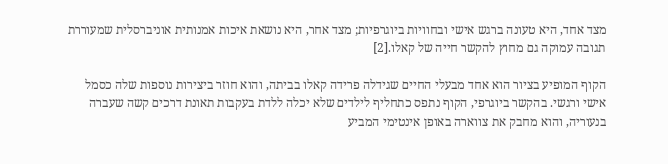מצד אחד, היא טעונה ברגש אישי ובחוויות ביוגרפיות; מצד אחר, היא נושאת איכות אמנותית אוניברסלית שמעוררת תגובה עמוקה גם מחוץ להקשר חייה של קאלו.[2]

הקוף המופיע בציור הוא אחד מבעלי החיים שגידלה פרידה קאלו בביתה, והוא חוזר ביצירות נוספות שלה כסמל אישי ורגשי. בהקשר ביוגרפי, הקוף נתפס כתחליף לילדים שלא יכלה ללדת בעקבות תאונת דרכים קשה שעברה בנעוריה, והוא מחבק את צווארה באופן אינטימי המביע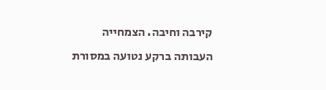קירבה וחיבה. הצמחייה העבותה ברקע נטועה במסורת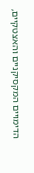הדימויים המקסיקניים והאצטקיים,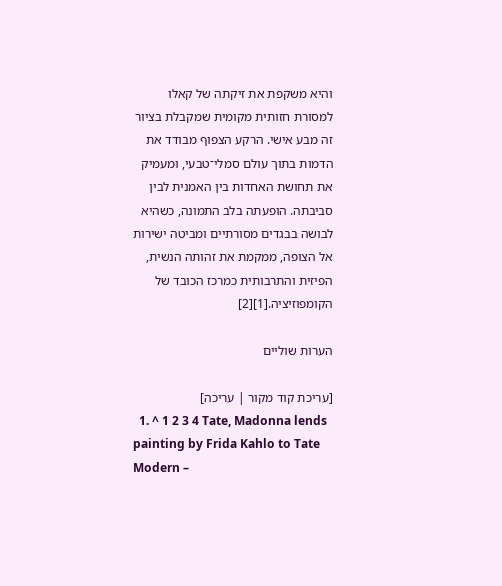והיא משקפת את זיקתה של קאלו למסורת חזותית מקומית שמקבלת בציור זה מבע אישי. הרקע הצפוף מבודד את הדמות בתוך עולם סמלי־טבעי, ומעמיק את תחושת האחדות בין האמנית לבין סביבתה. הופעתה בלב התמונה, כשהיא לבושה בבגדים מסורתיים ומביטה ישירות אל הצופה, ממקמת את זהותה הנשית, הפיזית והתרבותית כמרכז הכובד של הקומפוזיציה.[1][2]

הערות שוליים

[עריכת קוד מקור | עריכה]
  1. ^ 1 2 3 4 Tate, Madonna lends painting by Frida Kahlo to Tate Modern –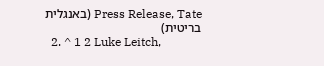Press Release, Tate (באנגלית בריטית)
  2. ^ 1 2 Luke Leitch,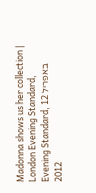Madonna shows us her collection | London Evening Standard, Evening Standard, 12 באפריל 2012